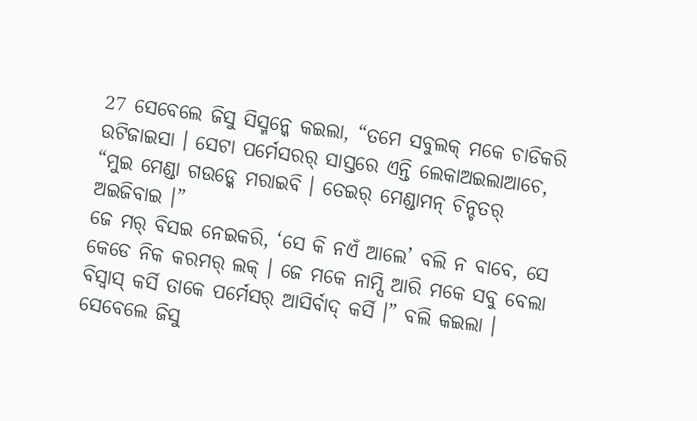27 ସେବେଲେ ଜିସୁ ସିସ୍ମନ୍କେ କଇଲା, “ତମେ ସବୁଲକ୍ ମକେ ଚାଡିକରି ଉଟିଜାଇସା । ସେଟା ପର୍ମେସରର୍ ସାସ୍ତରେ ଏନ୍ତି ଲେକାଅଇଲାଆଚେ, “ମୁଇ ମେଣ୍ଡା ଗଉଡ୍କେ ମରାଇବି । ତେଇର୍ ମେଣ୍ଡାମନ୍ ଚିନ୍ଚତର୍ ଅଇଜିବାଇ ।”
ଜେ ମର୍ ବିସଇ ନେଇକରି, ‘ସେ କି ନଏଁ ଆଲେ’ ବଲି ନ ବାବେ, ସେ କେଡେ ନିକ କରମର୍ ଲକ୍ । ଜେ ମକେ ନାମ୍ସି ଆରି ମକେ ସବୁ ବେଲା ବିସ୍ବାସ୍ କର୍ସି ତାକେ ପର୍ମେସର୍ ଆସିର୍ବାଦ୍ କର୍ସି ।” ବଲି କଇଲା ।
ସେବେଲେ ଜିସୁ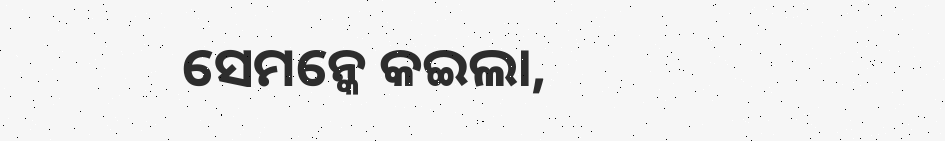ସେମନ୍କେ କଇଲା,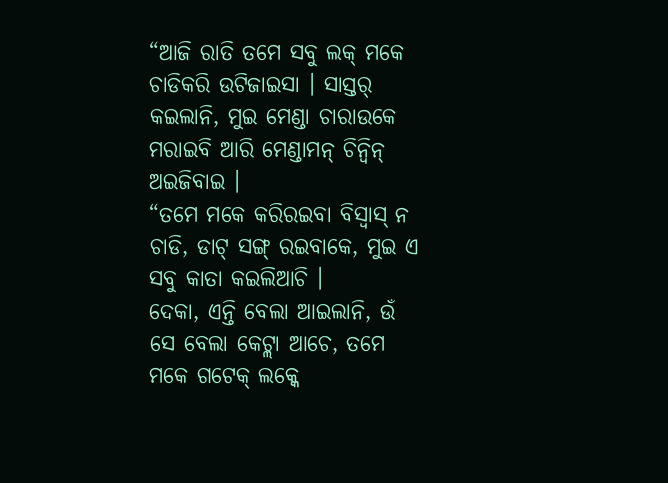“ଆଜି ରାତି ତମେ ସବୁ ଲକ୍ ମକେ ଚାଡିକରି ଉଟିଜାଇସା । ସାସ୍ତର୍ କଇଲାନି, ମୁଇ ମେଣ୍ଡା ଚାରାଉକେ ମରାଇବି ଆରି ମେଣ୍ଡାମନ୍ ଚିନ୍ବିନ୍ ଅଇଜିବାଇ ।
“ତମେ ମକେ କରିରଇବା ବିସ୍ବାସ୍ ନ ଚାଡି, ଡାଟ୍ ସଙ୍ଗ୍ ରଇବାକେ, ମୁଇ ଏ ସବୁ କାତା କଇଲିଆଚି ।
ଦେକା, ଏନ୍ତି ବେଲା ଆଇଲାନି, ଉଁ ସେ ବେଲା କେଟ୍ଲା ଆଚେ, ତମେ ମକେ ଗଟେକ୍ ଲକ୍କେ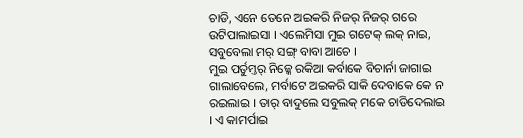ଚାଡି, ଏନେ ତେନେ ଅଇକରି ନିଜର୍ ନିଜର୍ ଗରେ ଉଟିପାଲାଇସା । ଏଲେମିସା ମୁଇ ଗଟେକ୍ ଲକ୍ ନାଇ, ସବୁବେଲା ମର୍ ସଙ୍ଗ୍ ବାବା ଆଚେ ।
ମୁଇ ପର୍ତୁମ୍ତର୍ ନିଜ୍କେ ରକିଆ କର୍ବାକେ ବିଚାର୍ନା ଜାଗାଇ ଗାଲାବେଲେ, ମର୍ବାଟେ ଅଇକରି ସାକି ଦେବାକେ କେ ନ ରଇଲାଇ । ତାର୍ ବାଦୁଲେ ସବୁଲକ୍ ମକେ ଚାଡିଦେଲାଇ । ଏ କାମର୍ପାଇ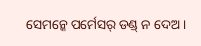ସେମନ୍କେ ପର୍ମେସର୍ ଡଣ୍ଡ୍ ନ ଦେଅ ।